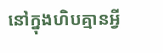នៅក្នុងហិបគ្មានអ្វី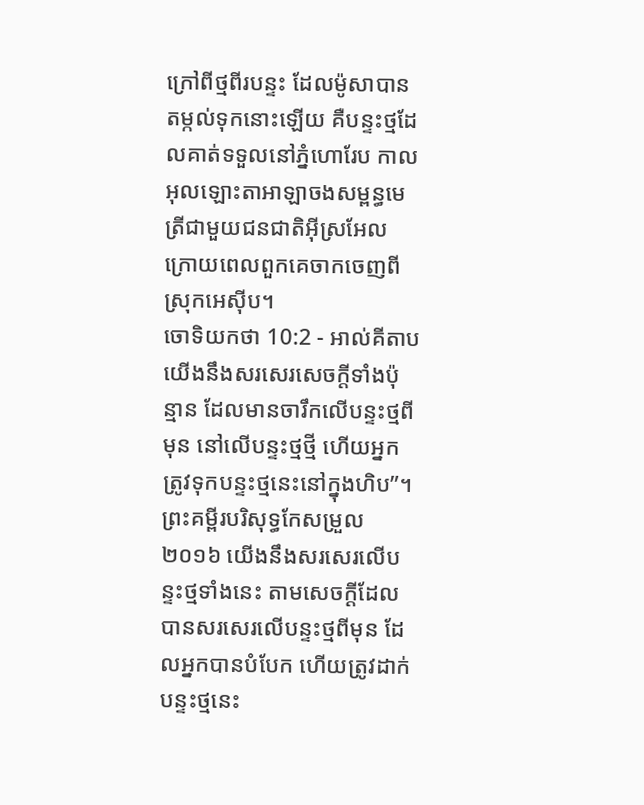ក្រៅពីថ្មពីរបន្ទះ ដែលម៉ូសាបានតម្កល់ទុកនោះឡើយ គឺបន្ទះថ្មដែលគាត់ទទួលនៅភ្នំហោរែប កាលអុលឡោះតាអាឡាចងសម្ពន្ធមេត្រីជាមួយជនជាតិអ៊ីស្រអែល ក្រោយពេលពួកគេចាកចេញពីស្រុកអេស៊ីប។
ចោទិយកថា 10:2 - អាល់គីតាប យើងនឹងសរសេរសេចក្តីទាំងប៉ុន្មាន ដែលមានចារឹកលើបន្ទះថ្មពីមុន នៅលើបន្ទះថ្មថ្មី ហើយអ្នកត្រូវទុកបន្ទះថ្មនេះនៅក្នុងហិប”។ ព្រះគម្ពីរបរិសុទ្ធកែសម្រួល ២០១៦ យើងនឹងសរសេរលើបន្ទះថ្មទាំងនេះ តាមសេចក្ដីដែលបានសរសេរលើបន្ទះថ្មពីមុន ដែលអ្នកបានបំបែក ហើយត្រូវដាក់បន្ទះថ្មនេះ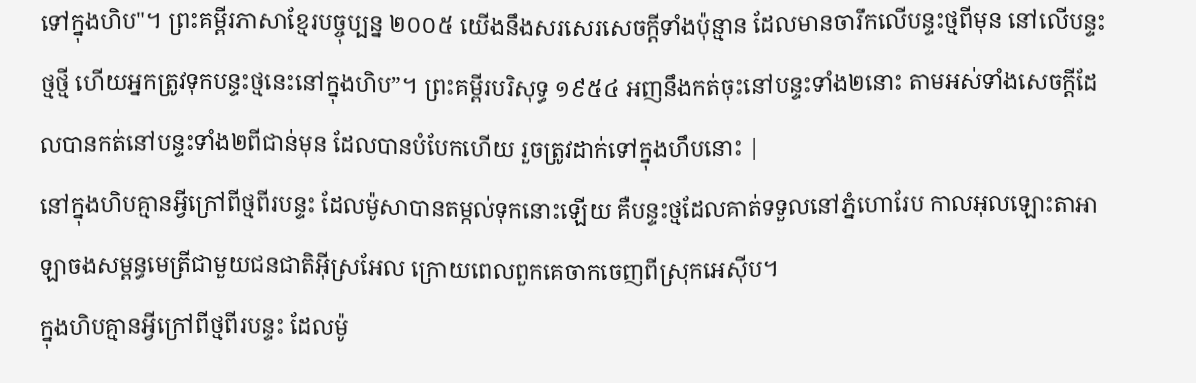ទៅក្នុងហិប"។ ព្រះគម្ពីរភាសាខ្មែរបច្ចុប្បន្ន ២០០៥ យើងនឹងសរសេរសេចក្ដីទាំងប៉ុន្មាន ដែលមានចារឹកលើបន្ទះថ្មពីមុន នៅលើបន្ទះថ្មថ្មី ហើយអ្នកត្រូវទុកបន្ទះថ្មនេះនៅក្នុងហិប”។ ព្រះគម្ពីរបរិសុទ្ធ ១៩៥៤ អញនឹងកត់ចុះនៅបន្ទះទាំង២នោះ តាមអស់ទាំងសេចក្ដីដែលបានកត់នៅបន្ទះទាំង២ពីជាន់មុន ដែលបានបំបែកហើយ រួចត្រូវដាក់ទៅក្នុងហឹបនោះ |
នៅក្នុងហិបគ្មានអ្វីក្រៅពីថ្មពីរបន្ទះ ដែលម៉ូសាបានតម្កល់ទុកនោះឡើយ គឺបន្ទះថ្មដែលគាត់ទទួលនៅភ្នំហោរែប កាលអុលឡោះតាអាឡាចងសម្ពន្ធមេត្រីជាមួយជនជាតិអ៊ីស្រអែល ក្រោយពេលពួកគេចាកចេញពីស្រុកអេស៊ីប។
ក្នុងហិបគ្មានអ្វីក្រៅពីថ្មពីរបន្ទះ ដែលម៉ូ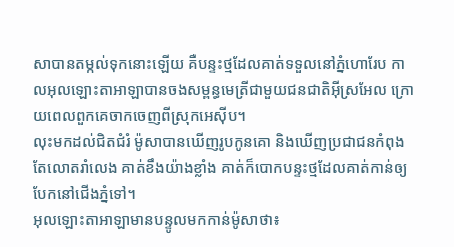សាបានតម្កល់ទុកនោះឡើយ គឺបន្ទះថ្មដែលគាត់ទទួលនៅភ្នំហោរែប កាលអុលឡោះតាអាឡាបានចងសម្ពន្ធមេត្រីជាមួយជនជាតិអ៊ីស្រអែល ក្រោយពេលពួកគេចាកចេញពីស្រុកអេស៊ីប។
លុះមកដល់ជិតជំរំ ម៉ូសាបានឃើញរូបកូនគោ និងឃើញប្រជាជនកំពុងតែលោតរាំលេង គាត់ខឹងយ៉ាងខ្លាំង គាត់ក៏បោកបន្ទះថ្មដែលគាត់កាន់ឲ្យបែកនៅជើងភ្នំទៅ។
អុលឡោះតាអាឡាមានបន្ទូលមកកាន់ម៉ូសាថា៖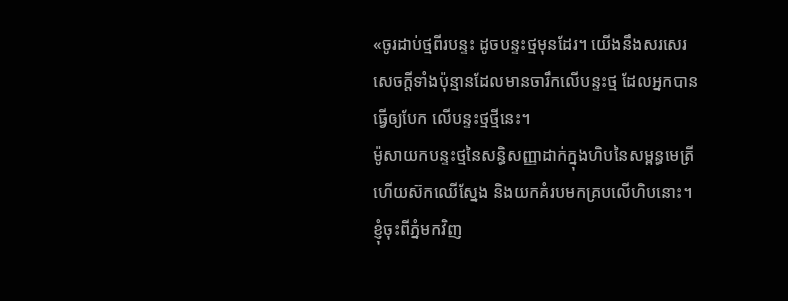«ចូរដាប់ថ្មពីរបន្ទះ ដូចបន្ទះថ្មមុនដែរ។ យើងនឹងសរសេរសេចក្តីទាំងប៉ុន្មានដែលមានចារឹកលើបន្ទះថ្ម ដែលអ្នកបានធ្វើឲ្យបែក លើបន្ទះថ្មថ្មីនេះ។
ម៉ូសាយកបន្ទះថ្មនៃសន្ធិសញ្ញាដាក់ក្នុងហិបនៃសម្ពន្ធមេត្រី ហើយស៊កឈើស្នែង និងយកគំរបមកគ្របលើហិបនោះ។
ខ្ញុំចុះពីភ្នំមកវិញ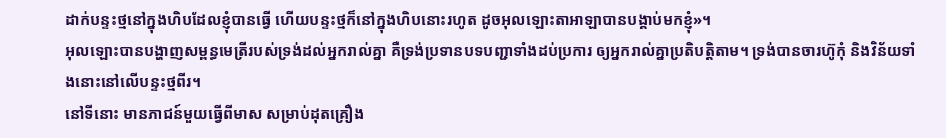ដាក់បន្ទះថ្មនៅក្នុងហិបដែលខ្ញុំបានធ្វើ ហើយបន្ទះថ្មក៏នៅក្នុងហិបនោះរហូត ដូចអុលឡោះតាអាឡាបានបង្គាប់មកខ្ញុំ»។
អុលឡោះបានបង្ហាញសម្ពន្ធមេត្រីរបស់ទ្រង់ដល់អ្នករាល់គ្នា គឺទ្រង់ប្រទានបទបញ្ជាទាំងដប់ប្រការ ឲ្យអ្នករាល់គ្នាប្រតិបត្តិតាម។ ទ្រង់បានចារហ៊ូកុំ និងវិន័យទាំងនោះនៅលើបន្ទះថ្មពីរ។
នៅទីនោះ មានភាជន៍មួយធ្វើពីមាស សម្រាប់ដុតគ្រឿង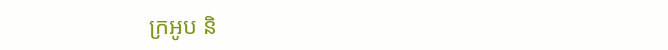ក្រអូប និ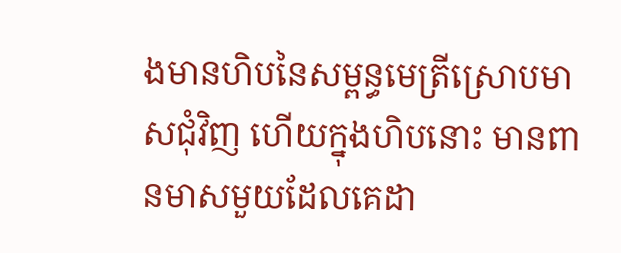ងមានហិបនៃសម្ពន្ធមេត្រីស្រោបមាសជុំវិញ ហើយក្នុងហិបនោះ មានពានមាសមួយដែលគេដា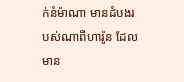ក់នំម៉ាណា មានដំបងរបស់ណាពីហារ៉ូន ដែលមាន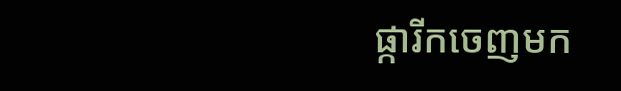ផ្ការីកចេញមក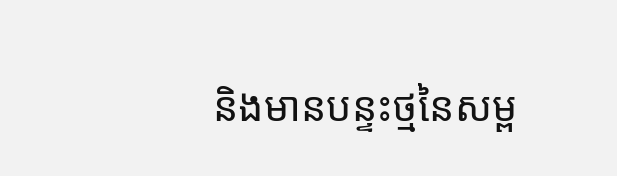និងមានបន្ទះថ្មនៃសម្ព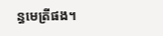ន្ធមេត្រីផង។